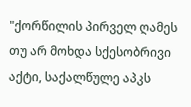"ქორწილის პირველ ღამეს თუ არ მოხდა სქესობრივი აქტი, საქალწულე აპკს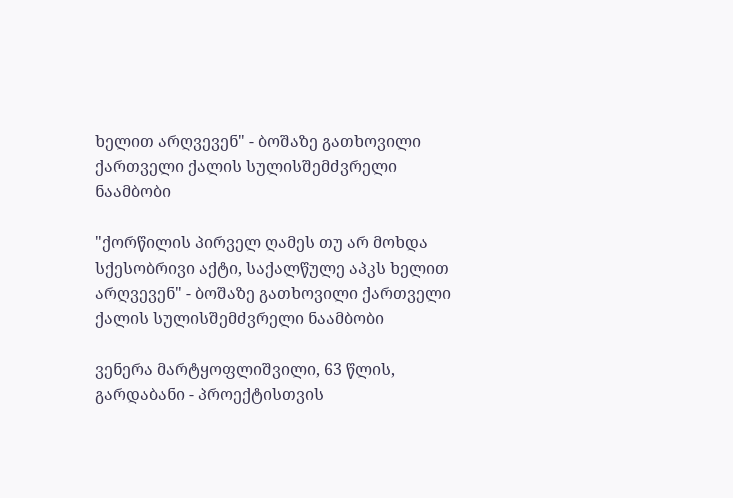ხელით არღვევენ" - ბოშაზე გათხოვილი ქართველი ქალის სულისშემძვრელი ნაამბობი

"ქორწილის პირველ ღამეს თუ არ მოხდა სქესობრივი აქტი, საქალწულე აპკს ხელით არღვევენ" - ბოშაზე გათხოვილი ქართველი ქალის სულისშემძვრელი ნაამბობი

ვენერა მარტყოფლიშვილი, 63 წლის, გარდაბანი - პროექტისთვის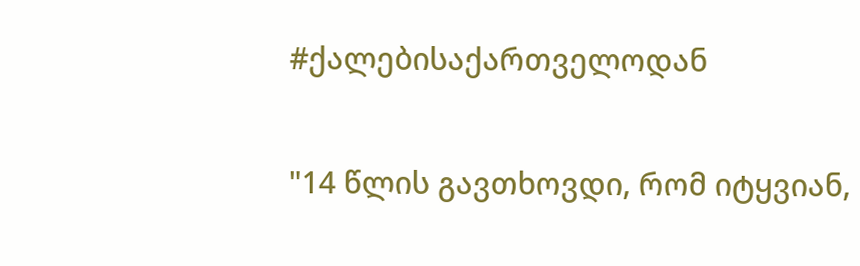#ქალებისაქართველოდან

"14 წლის გავთხოვდი, რომ იტყვიან,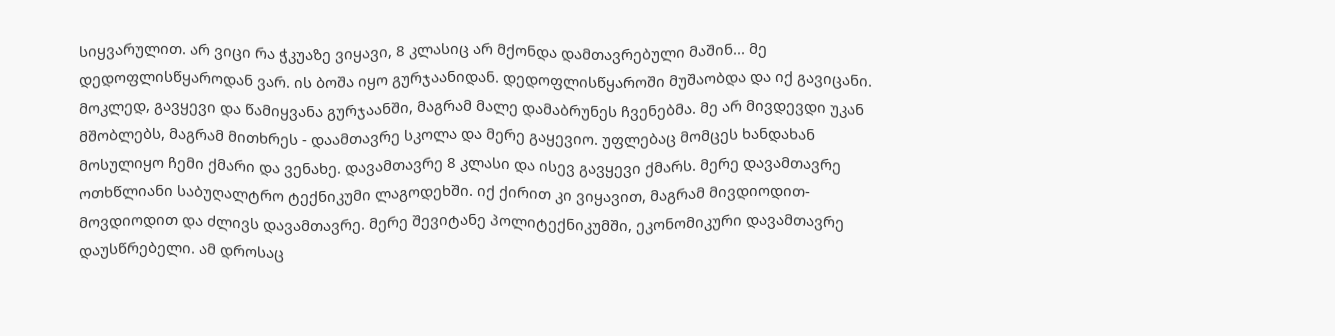სიყვარულით. არ ვიცი რა ჭკუაზე ვიყავი, 8 კლასიც არ მქონდა დამთავრებული მაშინ... მე დედოფლისწყაროდან ვარ. ის ბოშა იყო გურჯაანიდან. დედოფლისწყაროში მუშაობდა და იქ გავიცანი. მოკლედ, გავყევი და წამიყვანა გურჯაანში, მაგრამ მალე დამაბრუნეს ჩვენებმა. მე არ მივდევდი უკან მშობლებს, მაგრამ მითხრეს - დაამთავრე სკოლა და მერე გაყევიო. უფლებაც მომცეს ხანდახან მოსულიყო ჩემი ქმარი და ვენახე. დავამთავრე 8 კლასი და ისევ გავყევი ქმარს. მერე დავამთავრე ოთხწლიანი საბუღალტრო ტექნიკუმი ლაგოდეხში. იქ ქირით კი ვიყავით, მაგრამ მივდიოდით-მოვდიოდით და ძლივს დავამთავრე. მერე შევიტანე პოლიტექნიკუმში, ეკონომიკური დავამთავრე დაუსწრებელი. ამ დროსაც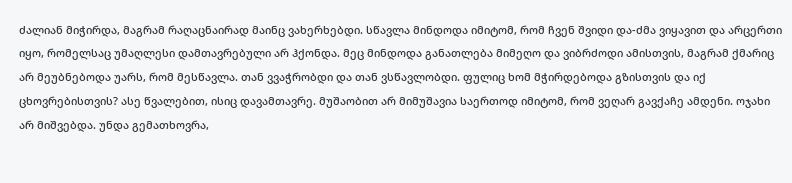ძალიან მიჭირდა, მაგრამ რაღაცნაირად მაინც ვახერხებდი. სწავლა მინდოდა იმიტომ, რომ ჩვენ შვიდი და-ძმა ვიყავით და არცერთი იყო, რომელსაც უმაღლესი დამთავრებული არ ჰქონდა. მეც მინდოდა განათლება მიმეღო და ვიბრძოდი ამისთვის, მაგრამ ქმარიც არ მეუბნებოდა უარს, რომ მესწავლა. თან ვვაჭრობდი და თან ვსწავლობდი. ფულიც ხომ მჭირდებოდა გზისთვის და იქ ცხოვრებისთვის? ასე წვალებით, ისიც დავამთავრე. მუშაობით არ მიმუშავია საერთოდ იმიტომ, რომ ვეღარ გავქაჩე ამდენი. ოჯახი არ მიშვებდა. უნდა გემათხოვრა,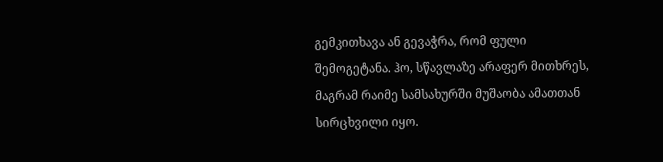გემკითხავა ან გევაჭრა, რომ ფული შემოგეტანა. ჰო, სწავლაზე არაფერ მითხრეს, მაგრამ რაიმე სამსახურში მუშაობა ამათთან სირცხვილი იყო.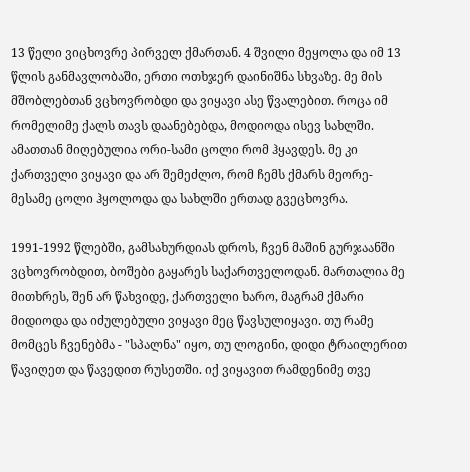13 წელი ვიცხოვრე პირველ ქმართან. 4 შვილი მეყოლა და იმ 13 წლის განმავლობაში, ერთი ოთხჯერ დაინიშნა სხვაზე. მე მის მშობლებთან ვცხოვრობდი და ვიყავი ასე წვალებით. როცა იმ რომელიმე ქალს თავს დაანებებდა, მოდიოდა ისევ სახლში. ამათთან მიღებულია ორი-სამი ცოლი რომ ჰყავდეს. მე კი ქართველი ვიყავი და არ შემეძლო, რომ ჩემს ქმარს მეორე-მესამე ცოლი ჰყოლოდა და სახლში ერთად გვეცხოვრა.

1991-1992 წლებში, გამსახურდიას დროს, ჩვენ მაშინ გურჯაანში ვცხოვრობდით, ბოშები გაყარეს საქართველოდან. მართალია მე მითხრეს, შენ არ წახვიდე, ქართველი ხარო, მაგრამ ქმარი მიდიოდა და იძულებული ვიყავი მეც წავსულიყავი. თუ რამე მომცეს ჩვენებმა - "სპალნა" იყო, თუ ლოგინი, დიდი ტრაილერით წავიღეთ და წავედით რუსეთში. იქ ვიყავით რამდენიმე თვე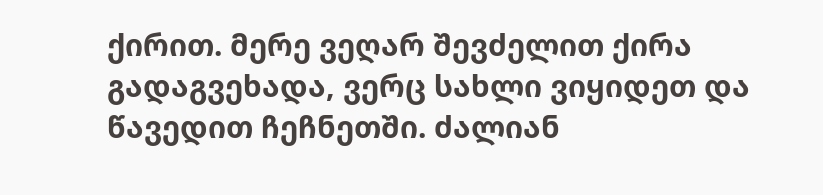ქირით. მერე ვეღარ შევძელით ქირა გადაგვეხადა, ვერც სახლი ვიყიდეთ და წავედით ჩეჩნეთში. ძალიან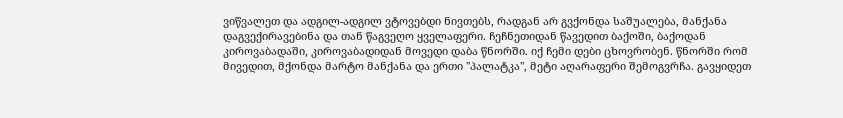ვიწვალეთ და ადგილ-ადგილ ვტოვებდი ნივთებს, რადგან არ გვქონდა საშუალება, მანქანა დაგვექირავებინა და თან წაგვეღო ყველაფერი. ჩეჩნეთიდან წავედით ბაქოში, ბაქოდან კიროვაბადაში, კიროვაბადიდან მოვედი დაბა წნორში. იქ ჩემი დები ცხოვრობენ. წნორში რომ მივედით, მქონდა მარტო მანქანა და ერთი "პალატკა", მეტი აღარაფერი შემოგვრჩა. გავყიდეთ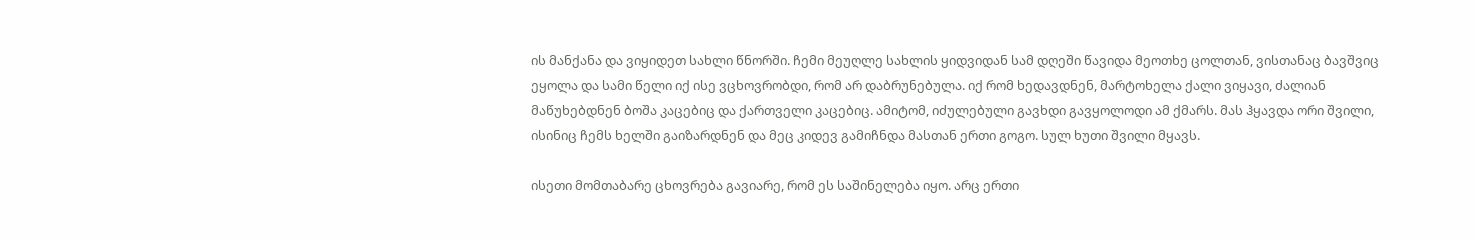ის მანქანა და ვიყიდეთ სახლი წნორში. ჩემი მეუღლე სახლის ყიდვიდან სამ დღეში წავიდა მეოთხე ცოლთან, ვისთანაც ბავშვიც ეყოლა და სამი წელი იქ ისე ვცხოვრობდი, რომ არ დაბრუნებულა. იქ რომ ხედავდნენ, მარტოხელა ქალი ვიყავი, ძალიან მაწუხებდნენ ბოშა კაცებიც და ქართველი კაცებიც. ამიტომ, იძულებული გავხდი გავყოლოდი ამ ქმარს. მას ჰყავდა ორი შვილი, ისინიც ჩემს ხელში გაიზარდნენ და მეც კიდევ გამიჩნდა მასთან ერთი გოგო. სულ ხუთი შვილი მყავს.

ისეთი მომთაბარე ცხოვრება გავიარე, რომ ეს საშინელება იყო. არც ერთი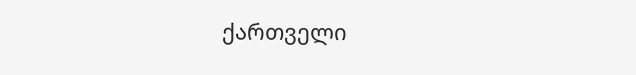ქართველი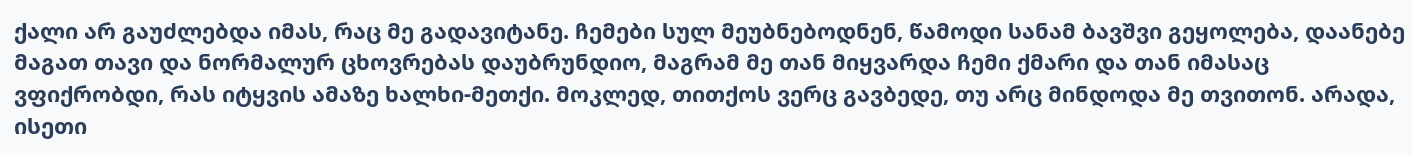ქალი არ გაუძლებდა იმას, რაც მე გადავიტანე. ჩემები სულ მეუბნებოდნენ, წამოდი სანამ ბავშვი გეყოლება, დაანებე მაგათ თავი და ნორმალურ ცხოვრებას დაუბრუნდიო, მაგრამ მე თან მიყვარდა ჩემი ქმარი და თან იმასაც ვფიქრობდი, რას იტყვის ამაზე ხალხი-მეთქი. მოკლედ, თითქოს ვერც გავბედე, თუ არც მინდოდა მე თვითონ. არადა, ისეთი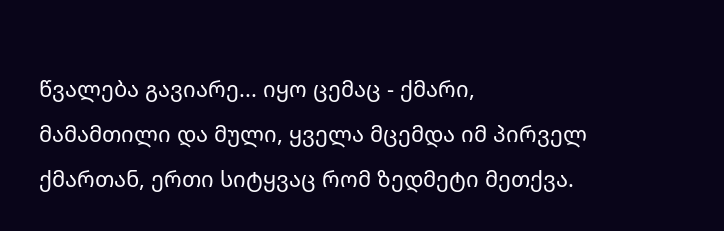წვალება გავიარე... იყო ცემაც - ქმარი, მამამთილი და მული, ყველა მცემდა იმ პირველ ქმართან, ერთი სიტყვაც რომ ზედმეტი მეთქვა.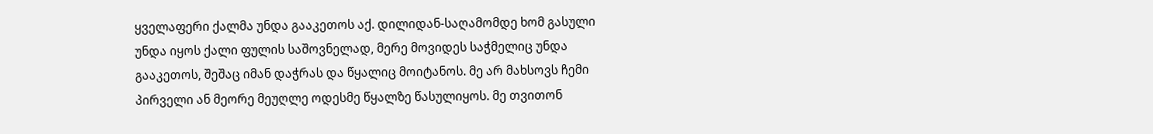ყველაფერი ქალმა უნდა გააკეთოს აქ. დილიდან-საღამომდე ხომ გასული უნდა იყოს ქალი ფულის საშოვნელად, მერე მოვიდეს საჭმელიც უნდა გააკეთოს, შეშაც იმან დაჭრას და წყალიც მოიტანოს. მე არ მახსოვს ჩემი პირველი ან მეორე მეუღლე ოდესმე წყალზე წასულიყოს. მე თვითონ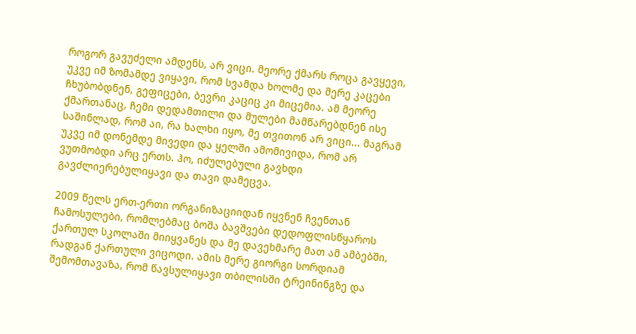როგორ გავუძელი ამდენს, არ ვიცი. მეორე ქმარს როცა გავყევი, უკვე იმ ზომამდე ვიყავი, რომ სვამდა ხოლმე და მერე კაცები ჩხუბობდნენ, გეფიცები, ბევრი კაციც კი მიცემია. ამ მეორე ქმართანაც, ჩემი დედამთილი და მულები მამწარებდნენ ისე საშინლად, რომ აი, რა ხალხი იყო, მე თვითონ არ ვიცი... მაგრამ უკვე იმ დონემდე მივედი და ყელში ამომივიდა, რომ არ ვუთმობდი არც ერთს. ჰო, იძულებული გავხდი გავძლიერებულიყავი და თავი დამეცვა.

2009 წელს ერთ-ერთი ორგანიზაციიდან იყვნენ ჩვენთან ჩამოსულები, რომლებმაც ბოშა ბავშვები დედოფლისწყაროს ქართულ სკოლაში მიიყვანეს და მე დავეხმარე მათ ამ ამბებში, რადგან ქართული ვიცოდი. ამის მერე გიორგი სორდიამ შემომთავაზა, რომ წავსულიყავი თბილისში ტრეინინგზე და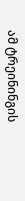ამ ტრეინინგის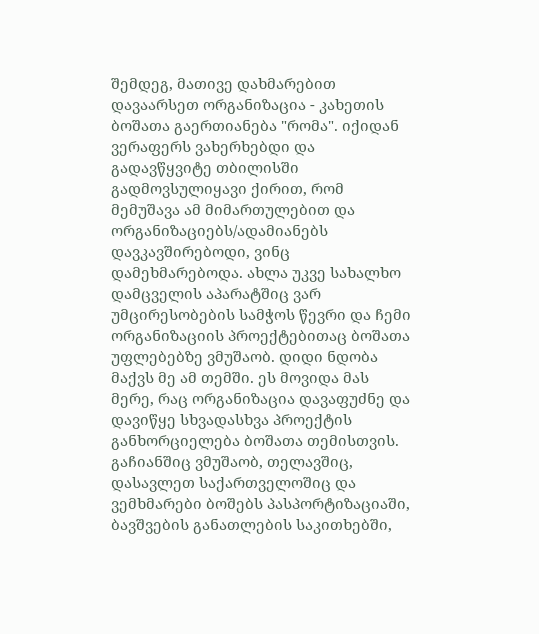შემდეგ, მათივე დახმარებით დავაარსეთ ორგანიზაცია - კახეთის ბოშათა გაერთიანება "რომა". იქიდან ვერაფერს ვახერხებდი და გადავწყვიტე თბილისში გადმოვსულიყავი ქირით, რომ მემუშავა ამ მიმართულებით და ორგანიზაციებს/ადამიანებს დავკავშირებოდი, ვინც დამეხმარებოდა. ახლა უკვე სახალხო დამცველის აპარატშიც ვარ უმცირესობების სამჭოს წევრი და ჩემი ორგანიზაციის პროექტებითაც ბოშათა უფლებებზე ვმუშაობ. დიდი ნდობა მაქვს მე ამ თემში. ეს მოვიდა მას მერე, რაც ორგანიზაცია დავაფუძნე და დავიწყე სხვადასხვა პროექტის განხორციელება ბოშათა თემისთვის. გაჩიანშიც ვმუშაობ, თელავშიც, დასავლეთ საქართველოშიც და ვემხმარები ბოშებს პასპორტიზაციაში, ბავშვების განათლების საკითხებში,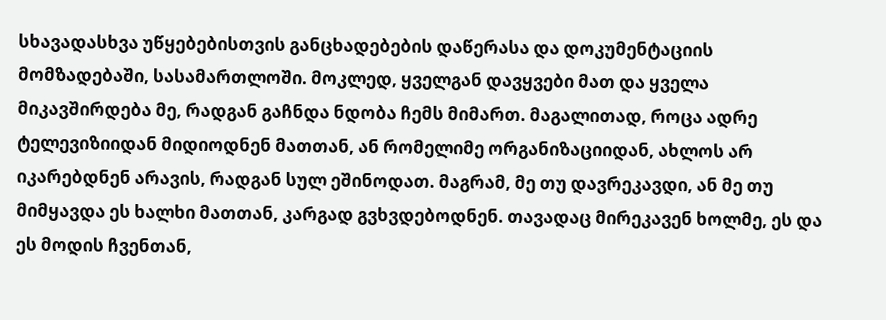სხავადასხვა უწყებებისთვის განცხადებების დაწერასა და დოკუმენტაციის მომზადებაში, სასამართლოში. მოკლედ, ყველგან დავყვები მათ და ყველა მიკავშირდება მე, რადგან გაჩნდა ნდობა ჩემს მიმართ. მაგალითად, როცა ადრე ტელევიზიიდან მიდიოდნენ მათთან, ან რომელიმე ორგანიზაციიდან, ახლოს არ იკარებდნენ არავის, რადგან სულ ეშინოდათ. მაგრამ, მე თუ დავრეკავდი, ან მე თუ მიმყავდა ეს ხალხი მათთან, კარგად გვხვდებოდნენ. თავადაც მირეკავენ ხოლმე, ეს და ეს მოდის ჩვენთან,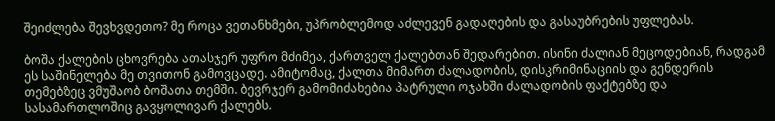შეიძლება შევხვდეთო? მე როცა ვეთანხმები, უპრობლემოდ აძლევენ გადაღების და გასაუბრების უფლებას.

ბოშა ქალების ცხოვრება ათასჯერ უფრო მძიმეა, ქართველ ქალებთან შედარებით. ისინი ძალიან მეცოდებიან, რადგამ ეს საშინელება მე თვითონ გამოვცადე. ამიტომაც, ქალთა მიმართ ძალადობის, დისკრიმინაციის და გენდერის თემებზეც ვმუშაობ ბოშათა თემში. ბევრჯერ გამომიძახებია პატრული ოჯახში ძალადობის ფაქტებზე და სასამართლოშიც გავყოლივარ ქალებს.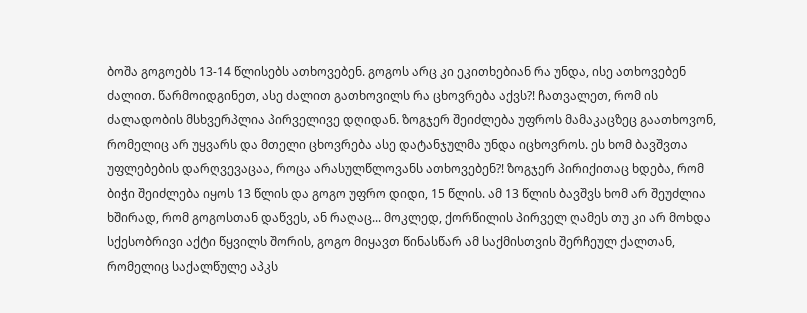ბოშა გოგოებს 13-14 წლისებს ათხოვებენ. გოგოს არც კი ეკითხებიან რა უნდა, ისე ათხოვებენ ძალით. წარმოიდგინეთ, ასე ძალით გათხოვილს რა ცხოვრება აქვს?! ჩათვალეთ, რომ ის ძალადობის მსხვერპლია პირველივე დღიდან. ზოგჯერ შეიძლება უფროს მამაკაცზეც გაათხოვონ, რომელიც არ უყვარს და მთელი ცხოვრება ასე დატანჯულმა უნდა იცხოვროს. ეს ხომ ბავშვთა უფლებების დარღვევაცაა, როცა არასულწლოვანს ათხოვებენ?! ზოგჯერ პირიქითაც ხდება, რომ ბიჭი შეიძლება იყოს 13 წლის და გოგო უფრო დიდი, 15 წლის. ამ 13 წლის ბავშვს ხომ არ შეუძლია ხშირად, რომ გოგოსთან დაწვეს, ან რაღაც... მოკლედ, ქორწილის პირველ ღამეს თუ კი არ მოხდა სქესობრივი აქტი წყვილს შორის, გოგო მიყავთ წინასწარ ამ საქმისთვის შერჩეულ ქალთან, რომელიც საქალწულე აპკს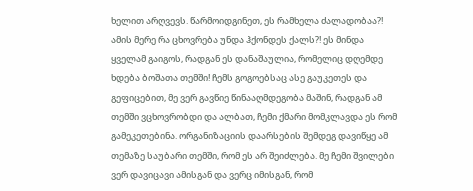ხელით არღვევს. წარმოიდგინეთ, ეს რამხელა ძალადობაა?! ამის მერე რა ცხოვრება უნდა ჰქონდეს ქალს?! ეს მინდა ყველამ გაიგოს, რადგან ეს დანაშაულია, რომელიც დღემდე ხდება ბოშათა თემში! ჩემს გოგოებსაც ასე გაუკეთეს და გეფიცებით, მე ვერ გავწიე წინააღმდეგობა მაშინ, რადგან ამ თემში ვცხოვრობდი და ალბათ, ჩემი ქმარი მომკლავდა ეს რომ გამეკეთებინა. ორგანიზაციის დაარსების შემდეგ დავიწყე ამ თემაზე საუბარი თემში, რომ ეს არ შეიძლება. მე ჩემი შვილები ვერ დავიცავი ამისგან და ვერც იმისგან, რომ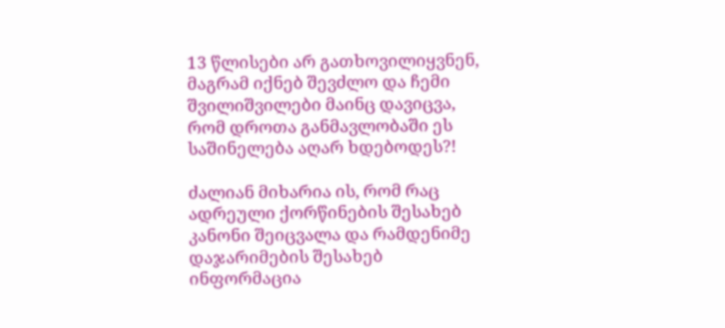13 წლისები არ გათხოვილიყვნენ, მაგრამ იქნებ შევძლო და ჩემი შვილიშვილები მაინც დავიცვა, რომ დროთა განმავლობაში ეს საშინელება აღარ ხდებოდეს?!

ძალიან მიხარია ის, რომ რაც ადრეული ქორწინების შესახებ კანონი შეიცვალა და რამდენიმე დაჯარიმების შესახებ ინფორმაცია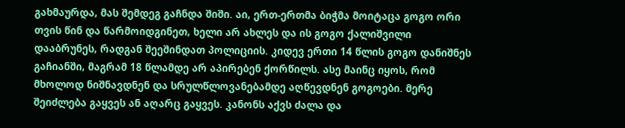გახმაურდა, მას შემდეგ გაჩნდა შიში. აი, ერთ-ერთმა ბიჭმა მოიტაცა გოგო ორი თვის წინ და წარმოიდგინეთ, ხელი არ ახლეს და ის გოგო ქალიშვილი დააბრუნეს, რადგან შეეშინდათ პოლიციის. კიდევ ერთი 14 წლის გოგო დანიშნეს გაჩიანში, მაგრამ 18 წლამდე არ აპირებენ ქორწილს. ასე მაინც იყოს, რომ მხოლოდ ნიშნავდნენ და სრულწლოვანებამდე აღწევდნენ გოგოები. მერე შეიძლება გაყვეს ან აღარც გაყვეს. კანონს აქვს ძალა და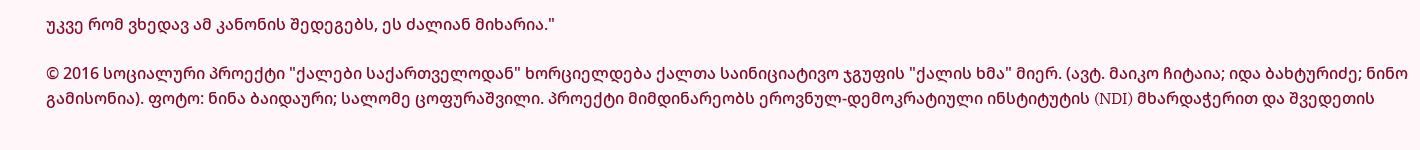უკვე რომ ვხედავ ამ კანონის შედეგებს, ეს ძალიან მიხარია."

© 2016 სოციალური პროექტი "ქალები საქართველოდან" ხორციელდება ქალთა საინიციატივო ჯგუფის "ქალის ხმა" მიერ. (ავტ. მაიკო ჩიტაია; იდა ბახტურიძე; ნინო გამისონია). ფოტო: ნინა ბაიდაური; სალომე ცოფურაშვილი. პროექტი მიმდინარეობს ეროვნულ-დემოკრატიული ინსტიტუტის (NDI) მხარდაჭერით და შვედეთის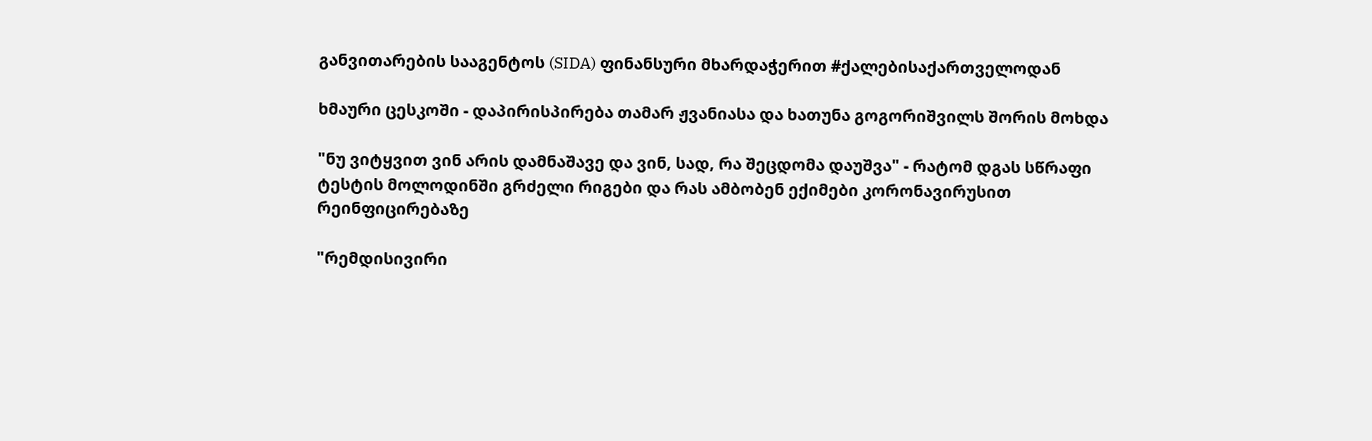განვითარების სააგენტოს (SIDA) ფინანსური მხარდაჭერით #ქალებისაქართველოდან

ხმაური ცესკოში - დაპირისპირება თამარ ჟვანიასა და ხათუნა გოგორიშვილს შორის მოხდა

"ნუ ვიტყვით ვინ არის დამნაშავე და ვინ, სად, რა შეცდომა დაუშვა" - რატომ დგას სწრაფი ტესტის მოლოდინში გრძელი რიგები და რას ამბობენ ექიმები კორონავირუსით რეინფიცირებაზე

"რემდისივირი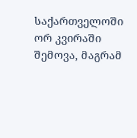საქართველოში ორ კვირაში შემოვა, მაგრამ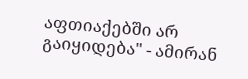აფთიაქებში არ გაიყიდება" - ამირან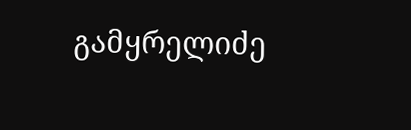გამყრელიძე